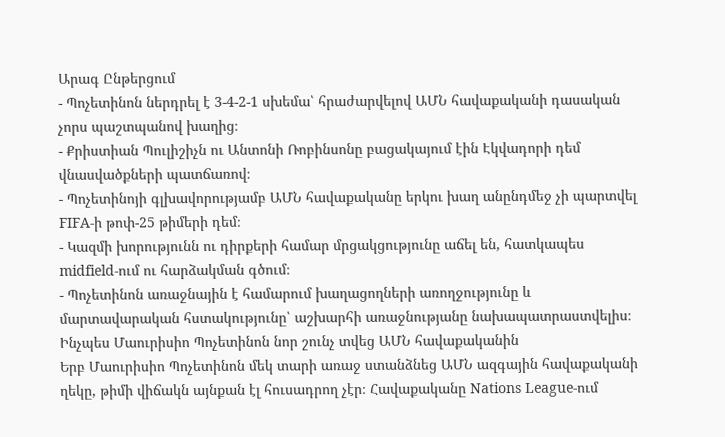Արագ Ընթերցում
- Պոչետինոն ներդրել է 3-4-2-1 սխեմա՝ հրաժարվելով ԱՄՆ հավաքականի դասական չորս պաշտպանով խաղից։
- Քրիստիան Պուլիշիչն ու Անտոնի Ռոբինսոնը բացակայում էին Էկվադորի դեմ վնասվածքների պատճառով։
- Պոչետինոյի գլխավորությամբ ԱՄՆ հավաքականը երկու խաղ անընդմեջ չի պարտվել FIFA-ի թոփ-25 թիմերի դեմ։
- Կազմի խորությունն ու դիրքերի համար մրցակցությունը աճել են, հատկապես midfield-ում ու հարձակման գծում։
- Պոչետինոն առաջնային է համարում խաղացողների առողջությունը և մարտավարական հստակությունը՝ աշխարհի առաջնությանը նախապատրաստվելիս։
Ինչպես Մաուրիսիո Պոչետինոն նոր շունչ տվեց ԱՄՆ հավաքականին
Երբ Մաուրիսիո Պոչետինոն մեկ տարի առաջ ստանձնեց ԱՄՆ ազգային հավաքականի ղեկը, թիմի վիճակն այնքան էլ հուսադրող չէր։ Հավաքականը Nations League-ում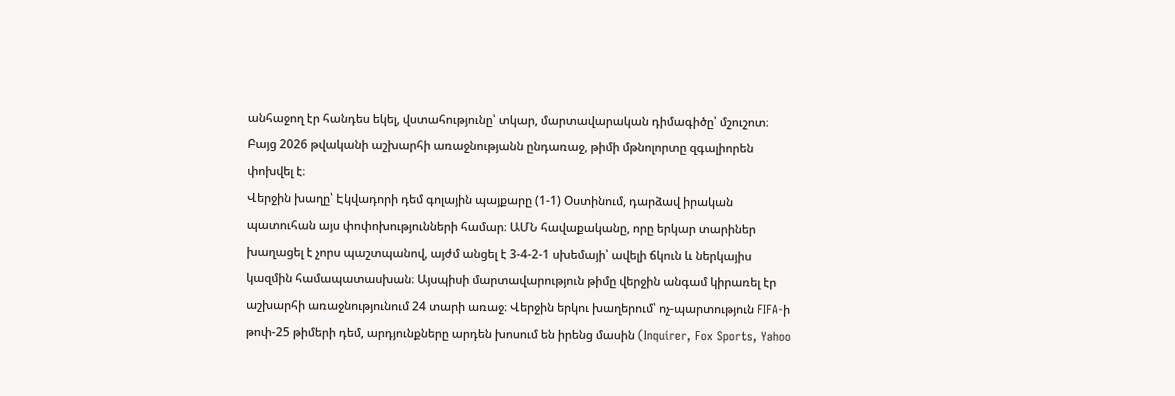անհաջող էր հանդես եկել, վստահությունը՝ տկար, մարտավարական դիմագիծը՝ մշուշոտ։ Բայց 2026 թվականի աշխարհի առաջնությանն ընդառաջ, թիմի մթնոլորտը զգալիորեն փոխվել է։
Վերջին խաղը՝ Էկվադորի դեմ գոլային պայքարը (1-1) Օստինում, դարձավ իրական պատուհան այս փոփոխությունների համար։ ԱՄՆ հավաքականը, որը երկար տարիներ խաղացել է չորս պաշտպանով, այժմ անցել է 3-4-2-1 սխեմայի՝ ավելի ճկուն և ներկայիս կազմին համապատասխան։ Այսպիսի մարտավարություն թիմը վերջին անգամ կիրառել էր աշխարհի առաջնությունում 24 տարի առաջ։ Վերջին երկու խաղերում՝ ոչ-պարտություն FIFA-ի թոփ-25 թիմերի դեմ, արդյունքները արդեն խոսում են իրենց մասին (Inquirer, Fox Sports, Yahoo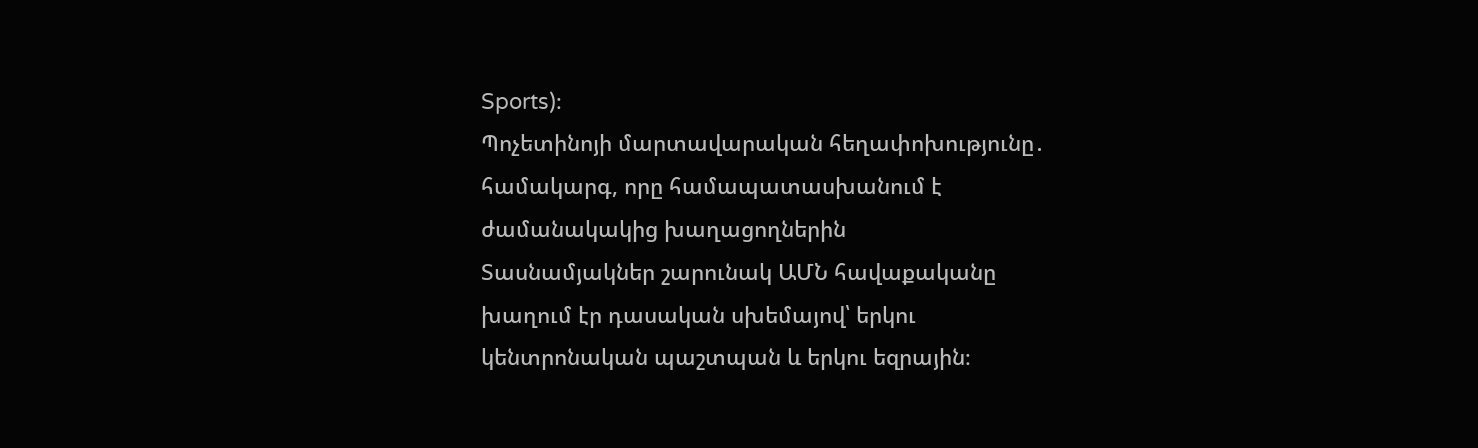Sports)։
Պոչետինոյի մարտավարական հեղափոխությունը․ համակարգ, որը համապատասխանում է ժամանակակից խաղացողներին
Տասնամյակներ շարունակ ԱՄՆ հավաքականը խաղում էր դասական սխեմայով՝ երկու կենտրոնական պաշտպան և երկու եզրային։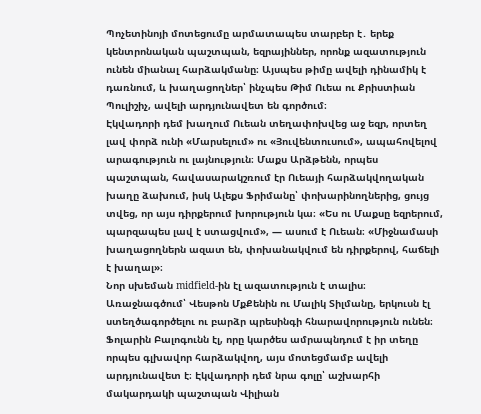Պոչետինոյի մոտեցումը արմատապես տարբեր է․ երեք կենտրոնական պաշտպան, եզրայիններ, որոնք ազատություն ունեն միանալ հարձակմանը։ Այսպես թիմը ավելի դինամիկ է դառնում, և խաղացողներ՝ ինչպես Թիմ Ուեա ու Քրիստիան Պուլիշիչ, ավելի արդյունավետ են գործում։
Էկվադորի դեմ խաղում Ուեան տեղափոխվեց աջ եզր, որտեղ լավ փորձ ունի «Մարսելում» ու «Յուվենտուսում», ապահովելով արագություն ու լայնություն։ Մաքս Արձթենն, որպես պաշտպան, հավասարակշռում էր Ուեայի հարձակվողական խաղը ձախում, իսկ Ալեքս Ֆրիմանը՝ փոխարինողներից, ցույց տվեց, որ այս դիրքերում խորություն կա։ «Ես ու Մաքսը եզրերում, պարզապես լավ է ստացվում», — ասում է Ուեան։ «Միջնամասի խաղացողներն ազատ են, փոխանակվում են դիրքերով, հաճելի է խաղալ»։
Նոր սխեման midfield-ին էլ ազատություն է տալիս։ Առաջնագծում՝ Վեսթոն ՄքՔենին ու Մալիկ Տիլմանը, երկուսն էլ ստեղծագործելու ու բարձր պրեսինգի հնարավորություն ունեն։ Ֆոլարին Բալոգունն էլ, որը կարծես ամրապնդում է իր տեղը որպես գլխավոր հարձակվող, այս մոտեցմամբ ավելի արդյունավետ է։ Էկվադորի դեմ նրա գոլը՝ աշխարհի մակարդակի պաշտպան Վիլիան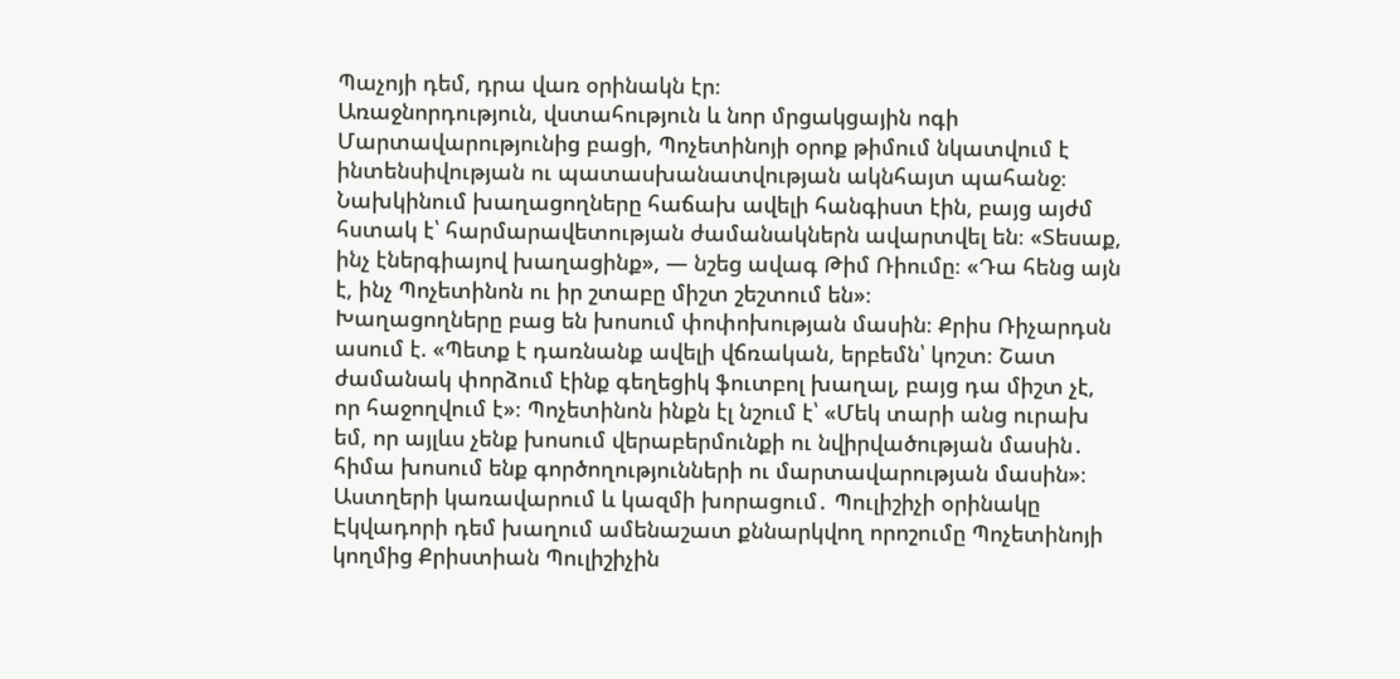Պաչոյի դեմ, դրա վառ օրինակն էր։
Առաջնորդություն, վստահություն և նոր մրցակցային ոգի
Մարտավարությունից բացի, Պոչետինոյի օրոք թիմում նկատվում է ինտենսիվության ու պատասխանատվության ակնհայտ պահանջ։ Նախկինում խաղացողները հաճախ ավելի հանգիստ էին, բայց այժմ հստակ է՝ հարմարավետության ժամանակներն ավարտվել են։ «Տեսաք, ինչ էներգիայով խաղացինք», — նշեց ավագ Թիմ Ռիումը։ «Դա հենց այն է, ինչ Պոչետինոն ու իր շտաբը միշտ շեշտում են»։
Խաղացողները բաց են խոսում փոփոխության մասին։ Քրիս Ռիչարդսն ասում է. «Պետք է դառնանք ավելի վճռական, երբեմն՝ կոշտ։ Շատ ժամանակ փորձում էինք գեղեցիկ ֆուտբոլ խաղալ, բայց դա միշտ չէ, որ հաջողվում է»։ Պոչետինոն ինքն էլ նշում է՝ «Մեկ տարի անց ուրախ եմ, որ այլևս չենք խոսում վերաբերմունքի ու նվիրվածության մասին․ հիմա խոսում ենք գործողությունների ու մարտավարության մասին»։
Աստղերի կառավարում և կազմի խորացում․ Պուլիշիչի օրինակը
Էկվադորի դեմ խաղում ամենաշատ քննարկվող որոշումը Պոչետինոյի կողմից Քրիստիան Պուլիշիչին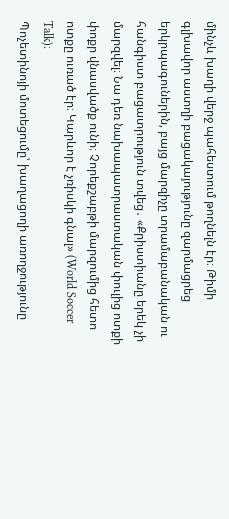մինչև խաղի վերջ պահեստում թողնելն էր։ Թիմի գլխավոր աստղի բացակայությունը զարմացրեց երկրպագուներին, բայց մարզիչը տրամաբանական ու հանգիստ բացատրություն տվեց․ «Քրիստիանը երեկ չի մարզվել։ Նա դեռ նախապատրաստական փուլից ոտքի փոքր վնասվածք ունի։ Չորեքշաբթի մարզումից հետո ոտքը ուռած էր։ Կարևոր է չռիսկի գնալ» (World Soccer Talk)։
Պոչետինոյի մոտեցումը՝ խաղացողի առողջությունը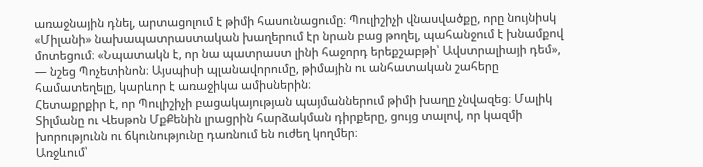առաջնային դնել, արտացոլում է թիմի հասունացումը։ Պուլիշիչի վնասվածքը, որը նույնիսկ «Միլանի» նախապատրաստական խաղերում էր նրան բաց թողել, պահանջում է խնամքով մոտեցում։ «Նպատակն է, որ նա պատրաստ լինի հաջորդ երեքշաբթի՝ Ավստրալիայի դեմ», — նշեց Պոչետինոն։ Այսպիսի պլանավորումը, թիմային ու անհատական շահերը համատեղելը, կարևոր է առաջիկա ամիսներին։
Հետաքրքիր է, որ Պուլիշիչի բացակայության պայմաններում թիմի խաղը չնվազեց։ Մալիկ Տիլմանը ու Վեսթոն ՄքՔենին լրացրին հարձակման դիրքերը, ցույց տալով, որ կազմի խորությունն ու ճկունությունը դառնում են ուժեղ կողմեր։
Առջևում՝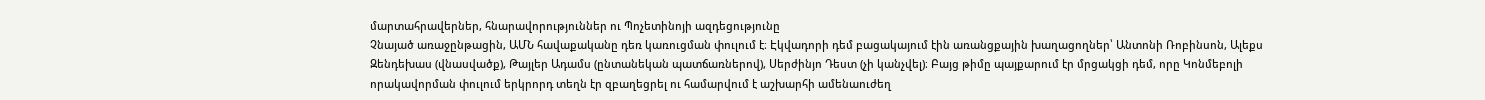մարտահրավերներ, հնարավորություններ ու Պոչետինոյի ազդեցությունը
Չնայած առաջընթացին, ԱՄՆ հավաքականը դեռ կառուցման փուլում է։ Էկվադորի դեմ բացակայում էին առանցքային խաղացողներ՝ Անտոնի Ռոբինսոն, Ալեքս Զենդեխաս (վնասվածք), Թայլեր Ադամս (ընտանեկան պատճառներով), Սերժինյո Դեստ (չի կանչվել)։ Բայց թիմը պայքարում էր մրցակցի դեմ, որը Կոնմեբոլի որակավորման փուլում երկրորդ տեղն էր զբաղեցրել ու համարվում է աշխարհի ամենաուժեղ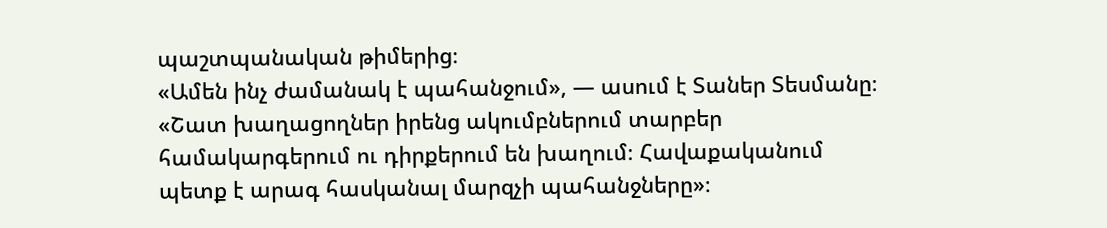պաշտպանական թիմերից։
«Ամեն ինչ ժամանակ է պահանջում», — ասում է Տաներ Տեսմանը։ «Շատ խաղացողներ իրենց ակումբներում տարբեր համակարգերում ու դիրքերում են խաղում։ Հավաքականում պետք է արագ հասկանալ մարզչի պահանջները»։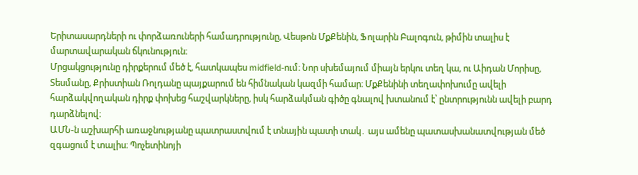Երիտասարդների ու փորձառուների համադրությունը, Վեսթոն ՄքՔենին, Ֆոլարին Բալոգուն, թիմին տալիս է մարտավարական ճկունություն։
Մրցակցությունը դիրքերում մեծ է, հատկապես midfield-ում։ Նոր սխեմայում միայն երկու տեղ կա, ու Աիդան Մորիսը, Տեսմանը, Քրիստիան Ռոլդանը պայքարում են հիմնական կազմի համար։ ՄքՔենինի տեղափոխումը ավելի հարձակվողական դիրք փոխեց հաշվարկները, իսկ հարձակման գիծը գնալով խտանում է՝ ընտրությունն ավելի բարդ դարձնելով։
ԱՄՆ-ն աշխարհի առաջնությանը պատրաստվում է տնային պատի տակ․ այս ամենը պատասխանատվության մեծ զգացում է տալիս։ Պոչետինոյի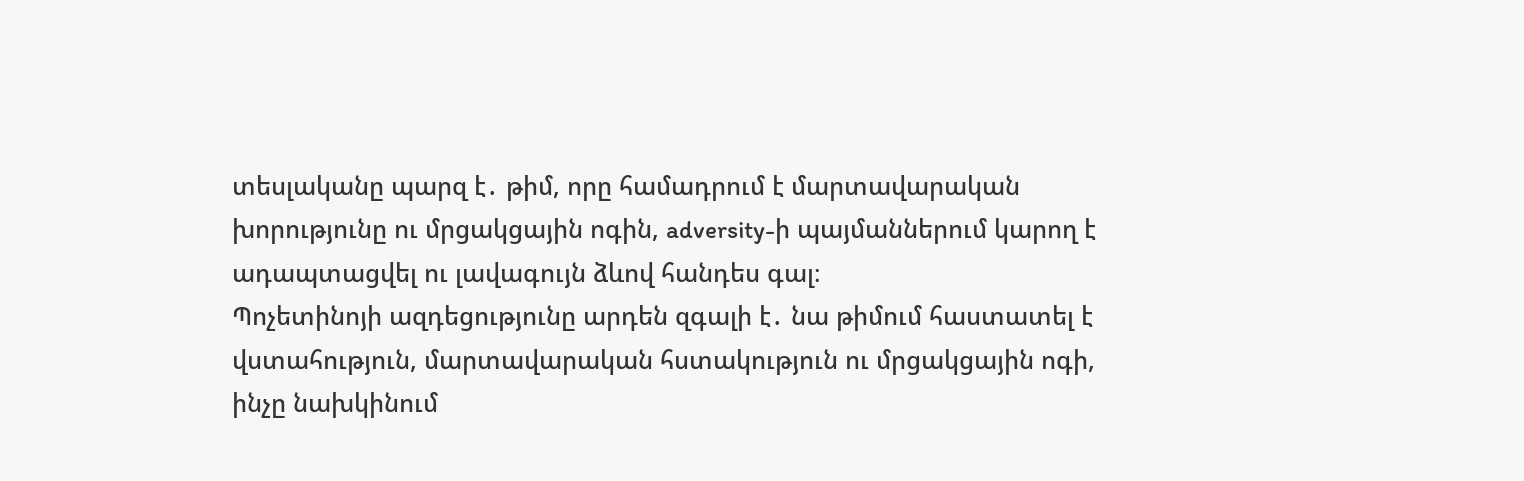տեսլականը պարզ է․ թիմ, որը համադրում է մարտավարական խորությունը ու մրցակցային ոգին, adversity-ի պայմաններում կարող է ադապտացվել ու լավագույն ձևով հանդես գալ։
Պոչետինոյի ազդեցությունը արդեն զգալի է․ նա թիմում հաստատել է վստահություն, մարտավարական հստակություն ու մրցակցային ոգի, ինչը նախկինում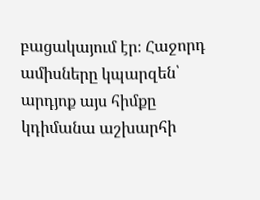բացակայում էր։ Հաջորդ ամիսները կպարզեն՝ արդյոք այս հիմքը կդիմանա աշխարհի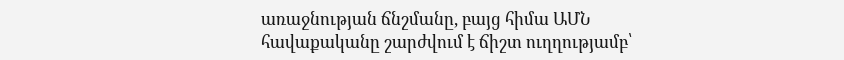առաջնության ճնշմանը, բայց հիմա ԱՄՆ հավաքականը շարժվում է ճիշտ ուղղությամբ՝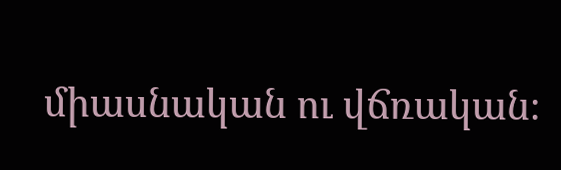միասնական ու վճռական։